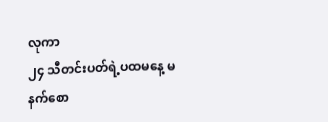လုကာ
၂၄ သီတင်းပတ်ရဲ့ပထမနေ့ မနက်စော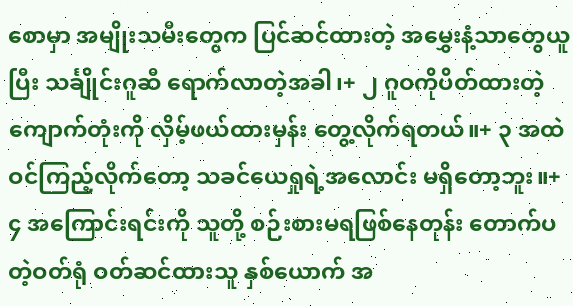စောမှာ အမျိုးသမီးတွေက ပြင်ဆင်ထားတဲ့ အမွှေးနံ့သာတွေယူပြီး သင်္ချိုင်းဂူဆီ ရောက်လာတဲ့အခါ၊+ ၂ ဂူဝကိုပိတ်ထားတဲ့ ကျောက်တုံးကို လှိမ့်ဖယ်ထားမှန်း တွေ့လိုက်ရတယ်။+ ၃ အထဲဝင်ကြည့်လိုက်တော့ သခင်ယေရှုရဲ့အလောင်း မရှိတော့ဘူး။+ ၄ အကြောင်းရင်းကို သူတို့ စဉ်းစားမရဖြစ်နေတုန်း တောက်ပတဲ့ဝတ်ရုံ ဝတ်ဆင်ထားသူ နှစ်ယောက် အ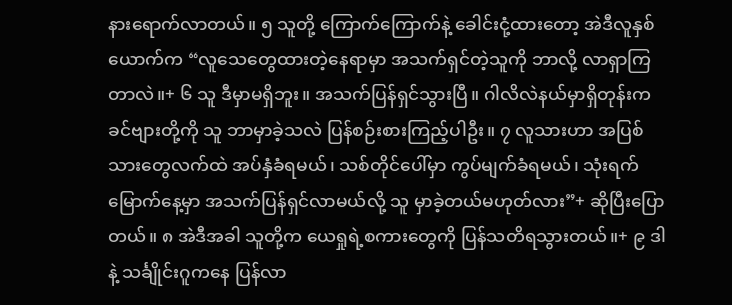နားရောက်လာတယ်။ ၅ သူတို့ ကြောက်ကြောက်နဲ့ ခေါင်းငုံ့ထားတော့ အဲဒီလူနှစ်ယောက်က “လူသေတွေထားတဲ့နေရာမှာ အသက်ရှင်တဲ့သူကို ဘာလို့ လာရှာကြတာလဲ။+ ၆ သူ ဒီမှာမရှိဘူး။ အသက်ပြန်ရှင်သွားပြီ။ ဂါလိလဲနယ်မှာရှိတုန်းက ခင်ဗျားတို့ကို သူ ဘာမှာခဲ့သလဲ ပြန်စဉ်းစားကြည့်ပါဦး။ ၇ လူသားဟာ အပြစ်သားတွေလက်ထဲ အပ်နှံခံရမယ်၊ သစ်တိုင်ပေါ်မှာ ကွပ်မျက်ခံရမယ်၊ သုံးရက်မြောက်နေ့မှာ အသက်ပြန်ရှင်လာမယ်လို့ သူ မှာခဲ့တယ်မဟုတ်လား”+ ဆိုပြီးပြောတယ်။ ၈ အဲဒီအခါ သူတို့က ယေရှုရဲ့စကားတွေကို ပြန်သတိရသွားတယ်။+ ၉ ဒါနဲ့ သင်္ချိုင်းဂူကနေ ပြန်လာ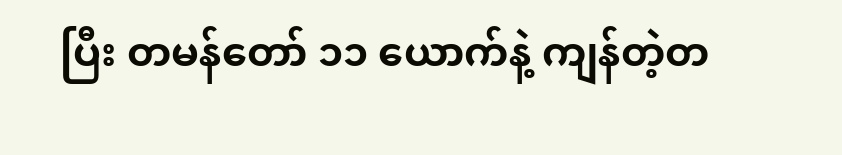ပြီး တမန်တော် ၁၁ ယောက်နဲ့ ကျန်တဲ့တ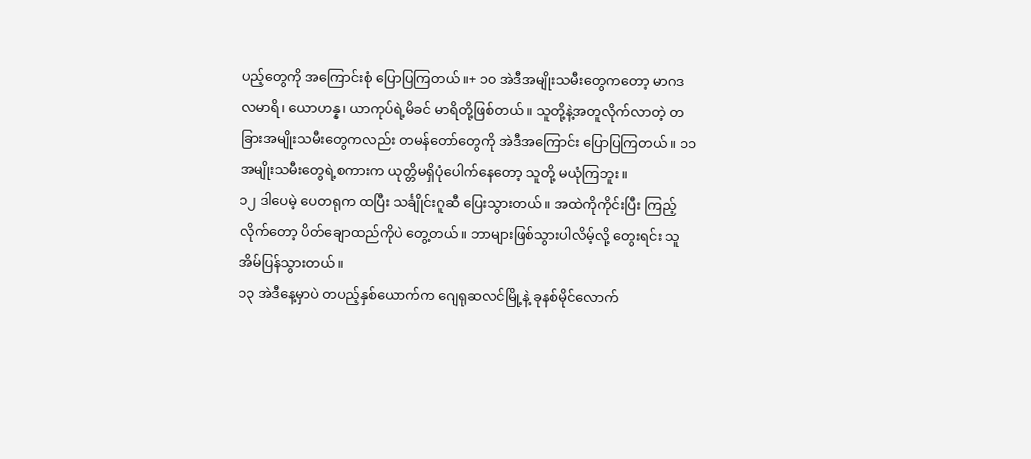ပည့်တွေကို အကြောင်းစုံ ပြောပြကြတယ်။+ ၁၀ အဲဒီအမျိုးသမီးတွေကတော့ မာဂဒလမာရိ၊ ယောဟန္န၊ ယာကုပ်ရဲ့မိခင် မာရိတို့ဖြစ်တယ်။ သူတို့နဲ့အတူလိုက်လာတဲ့ တခြားအမျိုးသမီးတွေကလည်း တမန်တော်တွေကို အဲဒီအကြောင်း ပြောပြကြတယ်။ ၁၁ အမျိုးသမီးတွေရဲ့စကားက ယုတ္တိမရှိပုံပေါက်နေတော့ သူတို့ မယုံကြဘူး။
၁၂ ဒါပေမဲ့ ပေတရုက ထပြီး သင်္ချိုင်းဂူဆီ ပြေးသွားတယ်။ အထဲကိုကိုင်းပြီး ကြည့်လိုက်တော့ ပိတ်ချောထည်ကိုပဲ တွေ့တယ်။ ဘာများဖြစ်သွားပါလိမ့်လို့ တွေးရင်း သူအိမ်ပြန်သွားတယ်။
၁၃ အဲဒီနေ့မှာပဲ တပည့်နှစ်ယောက်က ဂျေရုဆလင်မြို့နဲ့ ခုနစ်မိုင်လောက်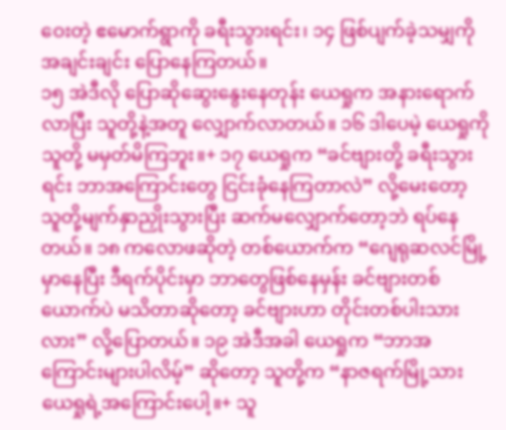ဝေးတဲ့ ဧမောက်ရွာကို ခရီးသွားရင်း၊ ၁၄ ဖြစ်ပျက်ခဲ့သမျှကို အချင်းချင်း ပြောနေကြတယ်။
၁၅ အဲဒီလို ပြောဆိုဆွေးနွေးနေတုန်း ယေရှုက အနားရောက်လာပြီး သူတို့နဲ့အတူ လျှောက်လာတယ်။ ၁၆ ဒါပေမဲ့ ယေရှုကို သူတို့ မမှတ်မိကြဘူး။+ ၁၇ ယေရှုက “ခင်ဗျားတို့ ခရီးသွားရင်း ဘာအကြောင်းတွေ ငြင်းခုံနေကြတာလဲ” လို့မေးတော့ သူတို့မျက်နှာညှိုးသွားပြီး ဆက်မလျှောက်တော့ဘဲ ရပ်နေတယ်။ ၁၈ ကလောဖဆိုတဲ့ တစ်ယောက်က “ဂျေရုဆလင်မြို့မှာနေပြီး ဒီရက်ပိုင်းမှာ ဘာတွေဖြစ်နေမှန်း ခင်ဗျားတစ်ယောက်ပဲ မသိတာဆိုတော့ ခင်ဗျားဟာ တိုင်းတစ်ပါးသားလား” လို့ပြောတယ်။ ၁၉ အဲဒီအခါ ယေရှုက “ဘာအကြောင်းများပါလိမ့်” ဆိုတော့ သူတို့က “နာဇရက်မြို့သား ယေရှုရဲ့အကြောင်းပေါ့။+ သူ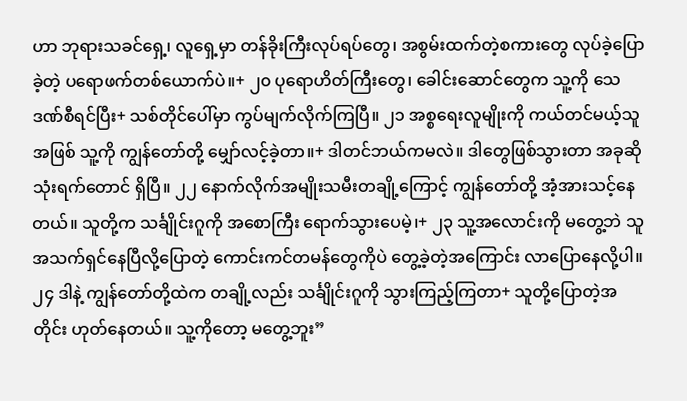ဟာ ဘုရားသခင်ရှေ့၊ လူရှေ့မှာ တန်ခိုးကြီးလုပ်ရပ်တွေ၊ အစွမ်းထက်တဲ့စကားတွေ လုပ်ခဲ့ပြောခဲ့တဲ့ ပရောဖက်တစ်ယောက်ပဲ။+ ၂၀ ပုရောဟိတ်ကြီးတွေ၊ ခေါင်းဆောင်တွေက သူ့ကို သေဒဏ်စီရင်ပြီး+ သစ်တိုင်ပေါ်မှာ ကွပ်မျက်လိုက်ကြပြီ။ ၂၁ အစ္စရေးလူမျိုးကို ကယ်တင်မယ့်သူအဖြစ် သူ့ကို ကျွန်တော်တို့ မျှော်လင့်ခဲ့တာ။+ ဒါတင်ဘယ်ကမလဲ။ ဒါတွေဖြစ်သွားတာ အခုဆို သုံးရက်တောင် ရှိပြီ။ ၂၂ နောက်လိုက်အမျိုးသမီးတချို့ကြောင့် ကျွန်တော်တို့ အံ့အားသင့်နေတယ်။ သူတို့က သင်္ချိုင်းဂူကို အစောကြီး ရောက်သွားပေမဲ့၊+ ၂၃ သူ့အလောင်းကို မတွေ့ဘဲ သူအသက်ရှင်နေပြီလို့ပြောတဲ့ ကောင်းကင်တမန်တွေကိုပဲ တွေ့ခဲ့တဲ့အကြောင်း လာပြောနေလို့ပါ။ ၂၄ ဒါနဲ့ ကျွန်တော်တို့ထဲက တချို့လည်း သင်္ချိုင်းဂူကို သွားကြည့်ကြတာ+ သူတို့ပြောတဲ့အတိုင်း ဟုတ်နေတယ်။ သူ့ကိုတော့ မတွေ့ဘူး”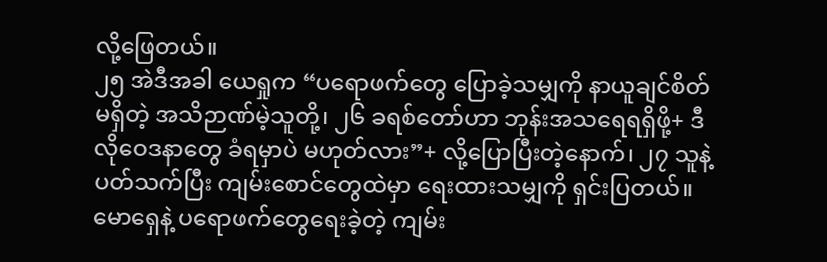လို့ဖြေတယ်။
၂၅ အဲဒီအခါ ယေရှုက “ပရောဖက်တွေ ပြောခဲ့သမျှကို နာယူချင်စိတ်မရှိတဲ့ အသိဉာဏ်မဲ့သူတို့၊ ၂၆ ခရစ်တော်ဟာ ဘုန်းအသရေရရှိဖို့+ ဒီလိုဝေဒနာတွေ ခံရမှာပဲ မဟုတ်လား”+ လို့ပြောပြီးတဲ့နောက်၊ ၂၇ သူနဲ့ပတ်သက်ပြီး ကျမ်းစောင်တွေထဲမှာ ရေးထားသမျှကို ရှင်းပြတယ်။ မောရှေနဲ့ ပရောဖက်တွေရေးခဲ့တဲ့ ကျမ်း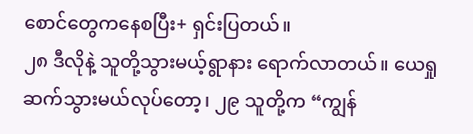စောင်တွေကနေစပြီး+ ရှင်းပြတယ်။
၂၈ ဒီလိုနဲ့ သူတို့သွားမယ့်ရွာနား ရောက်လာတယ်။ ယေရှု ဆက်သွားမယ်လုပ်တော့၊ ၂၉ သူတို့က “ကျွန်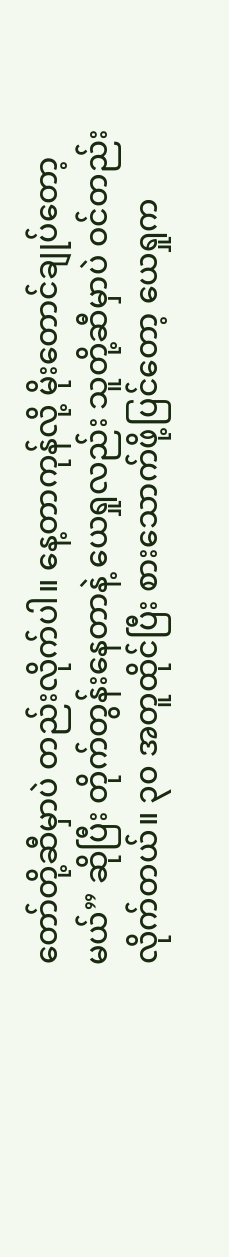တော်တို့ဆီမှာပဲ တည်းလိုက်ပါ။ နေ့တာကုန်လို့ မိုးတောင်ချုပ်တော့မယ်” ဆိုပြီး တိုက်တွန်းနေတာနဲ့ ယေရှုလည်း သူတို့ဆီမှာပဲ ဝင်တည်းလိုက်တယ်။ ၃၀ အတူထိုင်ပြီး စားသောက်ဖို့ပြင်တော့ ယေရှုက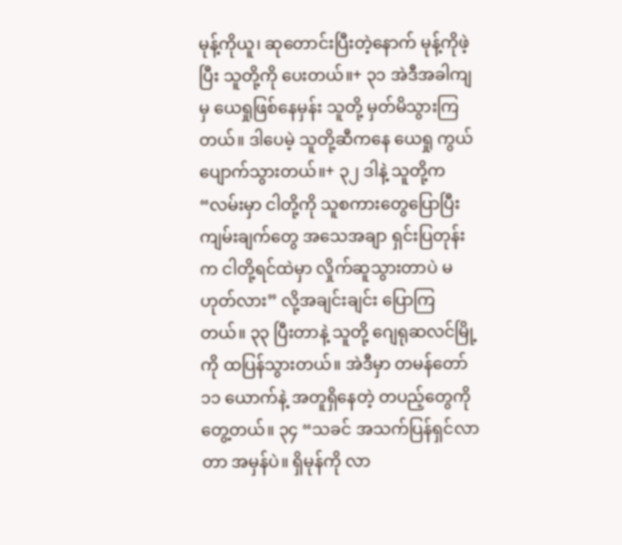မုန့်ကိုယူ၊ ဆုတောင်းပြီးတဲ့နောက် မုန့်ကိုဖဲ့ပြီး သူတို့ကို ပေးတယ်။+ ၃၁ အဲဒီအခါကျမှ ယေရှုဖြစ်နေမှန်း သူတို့ မှတ်မိသွားကြတယ်။ ဒါပေမဲ့ သူတို့ဆီကနေ ယေရှု ကွယ်ပျောက်သွားတယ်။+ ၃၂ ဒါနဲ့ သူတို့က “လမ်းမှာ ငါတို့ကို သူစကားတွေပြောပြီး ကျမ်းချက်တွေ အသေအချာ ရှင်းပြတုန်းက ငါတို့ရင်ထဲမှာ လှိုက်ဆူသွားတာပဲ မဟုတ်လား” လို့အချင်းချင်း ပြောကြတယ်။ ၃၃ ပြီးတာနဲ့ သူတို့ ဂျေရုဆလင်မြို့ကို ထပြန်သွားတယ်။ အဲဒီမှာ တမန်တော် ၁၁ ယောက်နဲ့ အတူရှိနေတဲ့ တပည့်တွေကို တွေ့တယ်။ ၃၄ “သခင် အသက်ပြန်ရှင်လာတာ အမှန်ပဲ။ ရှိမုန်ကို လာ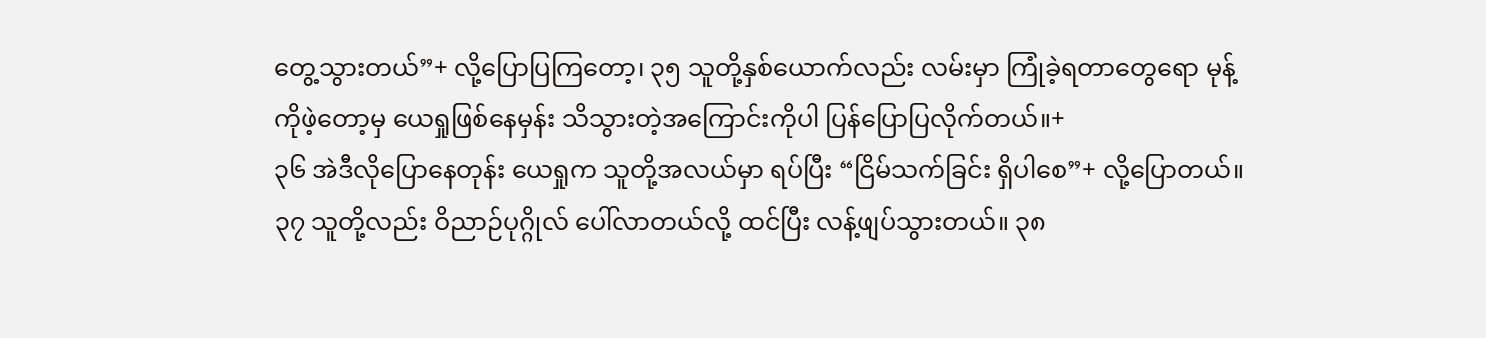တွေ့သွားတယ်”+ လို့ပြောပြကြတော့၊ ၃၅ သူတို့နှစ်ယောက်လည်း လမ်းမှာ ကြုံခဲ့ရတာတွေရော မုန့်ကိုဖဲ့တော့မှ ယေရှုဖြစ်နေမှန်း သိသွားတဲ့အကြောင်းကိုပါ ပြန်ပြောပြလိုက်တယ်။+
၃၆ အဲဒီလိုပြောနေတုန်း ယေရှုက သူတို့အလယ်မှာ ရပ်ပြီး “ငြိမ်သက်ခြင်း ရှိပါစေ”+ လို့ပြောတယ်။ ၃၇ သူတို့လည်း ဝိညာဉ်ပုဂ္ဂိုလ် ပေါ်လာတယ်လို့ ထင်ပြီး လန့်ဖျပ်သွားတယ်။ ၃၈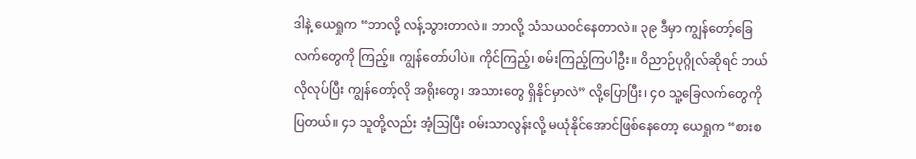ဒါနဲ့ ယေရှုက “ဘာလို့ လန့်သွားတာလဲ။ ဘာလို့ သံသယဝင်နေတာလဲ။ ၃၉ ဒီမှာ ကျွန်တော့်ခြေလက်တွေကို ကြည့်။ ကျွန်တော်ပါပဲ။ ကိုင်ကြည့်၊ စမ်းကြည့်ကြပါဦး။ ဝိညာဉ်ပုဂ္ဂိုလ်ဆိုရင် ဘယ်လိုလုပ်ပြီး ကျွန်တော့်လို အရိုးတွေ၊ အသားတွေ ရှိနိုင်မှာလဲ” လို့ပြောပြီး၊ ၄၀ သူ့ခြေလက်တွေကို ပြတယ်။ ၄၁ သူတို့လည်း အံ့သြပြီး ဝမ်းသာလွန်းလို့ မယုံနိုင်အောင်ဖြစ်နေတော့ ယေရှုက “စားစ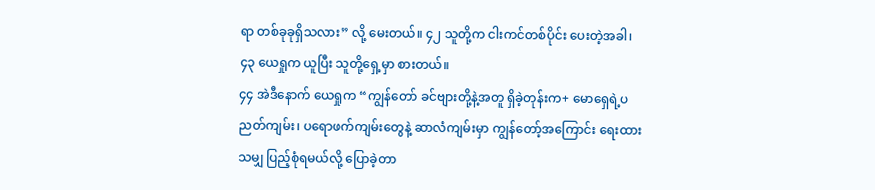ရာ တစ်ခုခုရှိသလား” လို့ မေးတယ်။ ၄၂ သူတို့က ငါးကင်တစ်ပိုင်း ပေးတဲ့အခါ၊ ၄၃ ယေရှုက ယူပြီး သူတို့ရှေ့မှာ စားတယ်။
၄၄ အဲဒီနောက် ယေရှုက “ကျွန်တော် ခင်ဗျားတို့နဲ့အတူ ရှိခဲ့တုန်းက+ မောရှေရဲ့ပညတ်ကျမ်း၊ ပရောဖက်ကျမ်းတွေနဲ့ ဆာလံကျမ်းမှာ ကျွန်တော့်အကြောင်း ရေးထားသမျှ ပြည့်စုံရမယ်လို့ ပြောခဲ့တာ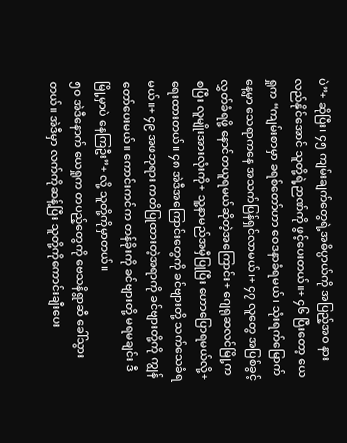ပဲ”+ ဆိုပြီး၊ ၄၅ ကျမ်းချက်တွေရဲ့အဓိပ္ပာယ်ကို အပြည့်အဝ နားလည်နိုင်အောင် သူတို့ရဲ့ဉာဏ်ကို ဖွင့်ပေးတယ်။+ ၄၆ ပြီးတော့ ယေရှုက “ကျမ်းစာမှာ ခရစ်တော်ဟာ ဝေဒနာခံရမယ်၊ သုံးရက်မြောက်နေ့မှာ သေရာကနေ အသက်ပြန်ရှင်လာမယ်၊+ ၄၇ လူတွေ အပြစ်ခွင့်လွှတ်ခံရဖို့ နောင်တယူရမယ်ဆိုတဲ့အကြောင်း+ ဂျေရုဆလင်မြို့ကစပြီး လူမျိုးအားလုံးကို+ သူ့နာမည်အမှီပြုပြီး ဟောပြောရမယ်လို့+ ရေးထားတယ်။ ၄၈ အဲဒီအကြောင်းတွေကို ခင်ဗျားတို့ သက်သေခံရမယ်။+ ၄၉ အဖဘုရား ကတိပြုထားတဲ့အရာကို ခင်ဗျားတို့ကို ကျွန်တော်ပေးမယ်။ ကောင်းကင်က တန်ခိုးကို ခင်ဗျားတို့ မရမချင်း ဒီမြို့မှာပဲ နေကြဦး”+ လို့ သူတို့ကိုမှာတယ်။
၅၀ အဲဒီနောက် ယေရှုက တပည့်တွေကို ဗေသနိရွာဆီ ခေါ်သွားတယ်။ အဲဒီမှာ လက်ကိုဆန့်ပြီး သူတို့ကိုကောင်းချီးပေး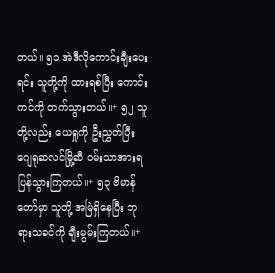တယ်။ ၅၁ အဲဒီလိုကောင်းချီးပေးရင်း သူတို့ကို ထားရစ်ပြီး ကောင်းကင်ကို တက်သွားတယ်။+ ၅၂ သူတို့လည်း ယေရှုကို ဦးညွှတ်ပြီး ဂျေရုဆလင်မြို့ဆီ ဝမ်းသာအားရ ပြန်သွားကြတယ်။+ ၅၃ ဗိမာန်တော်မှာ သူတို့ အမြဲရှိနေပြီး ဘုရားသခင်ကို ချီးမွမ်းကြတယ်။+